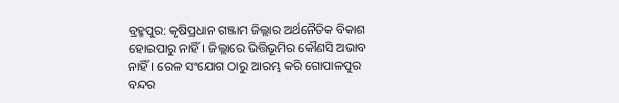ବ୍ରହ୍ମପୁର: କୃଷିପ୍ରଧାନ ଗଞ୍ଜାମ ଜିଲ୍ଲାର ଅର୍ଥନୈତିକ ବିକାଶ ହୋଇପାରୁ ନାହିଁ। ଜିଲ୍ଲାରେ ଭିତ୍ତିଭୂମିର କୌଣସି ଅଭାବ ନାହିଁ। ରେଳ ସଂଯୋଗ ଠାରୁ ଆରମ୍ଭ କରି ଗୋପାଳପୁର ବନ୍ଦର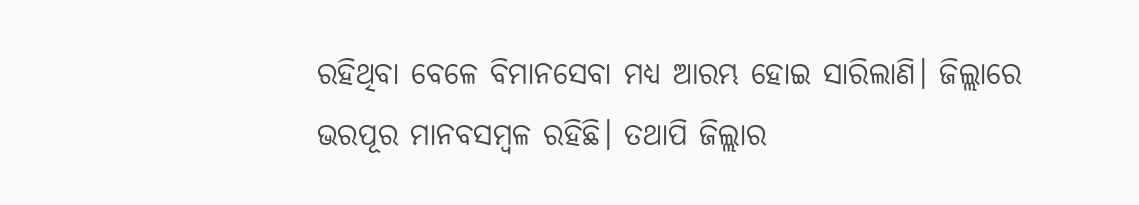ରହିଥିବା ବେଳେ ବିମାନସେବା ମଧ୍ୟ ଆରମ୍ଭ ହୋଇ ସାରିଲାଣି। ଜିଲ୍ଲାରେ ଭରପୂର ମାନବସମ୍ବଳ ରହିଛି। ତଥାପି ଜିଲ୍ଲାର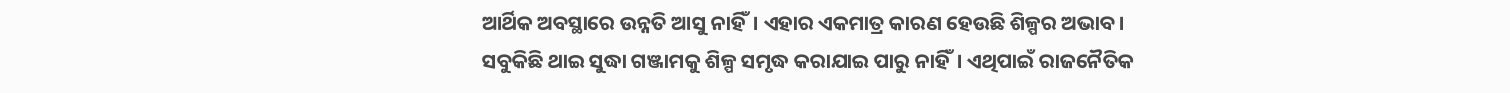ଆର୍ଥିକ ଅବସ୍ଥାରେ ଉନ୍ନତି ଆସୁ ନାହିଁ। ଏହାର ଏକମାତ୍ର କାରଣ ହେଉଛି ଶିଳ୍ପର ଅଭାବ। ସବୁକିଛି ଥାଇ ସୁଦ୍ଧା ଗଞ୍ଜାମକୁ ଶିଳ୍ପ ସମୃଦ୍ଧ କରାଯାଇ ପାରୁ ନାହିଁ। ଏଥିପାଇଁ ରାଜନୈତିକ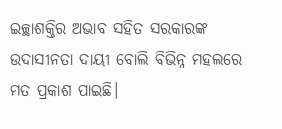ଇଚ୍ଛାଶକ୍ତିର ଅଭାବ ସହିତ ସରକାରଙ୍କ ଉଦାସୀନତା ଦାୟୀ ବୋଲି ବିଭିନ୍ନ ମହଲରେ ମତ ପ୍ରକାଶ ପାଇଛି।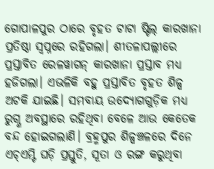ଗୋପାଳପୁର ଠାରେ ବୃହତ ଟାଟା ଷ୍ଟିଲ୍ କାରଖାନା ପ୍ରତିଷ୍ଠା ସ୍ବପ୍ନରେ ରହିଗଲା। ଶୀତଳାପଲ୍ଲୀରେ ପ୍ରସ୍ତାବିତ ରେଳୱାଗନ୍ କାରଖାନା ପ୍ରସ୍ତାବ ମଧ୍ୟ ହଜିଗଲା। ଏଭଳିକି ବହୁ ପ୍ରସ୍ତାବିତ ବୃହତ ଶିଳ୍ପ ଅଟକି ଯାଇଛି। ସମବାୟ ଉଦ୍ୟୋଗଗୁଡ଼ିକ ମଧ୍ୟ ରୁଗ୍ଣ ଅବସ୍ଥାରେ ରହିଥିବା ବେଳେ ଆଉ କେତେକ ବନ୍ଦ ହୋଇଗଲାଣି। ବ୍ରହ୍ମପୁର ଶିଳ୍ପଞ୍ଚଳରେ ଦିନେ ଏଚ୍ଏମ୍ଟି ଘଡ଼ି ପ୍ରସ୍ତୁତି, ସୂତା ଓ ରଙ୍ଗ କରୁଥିବା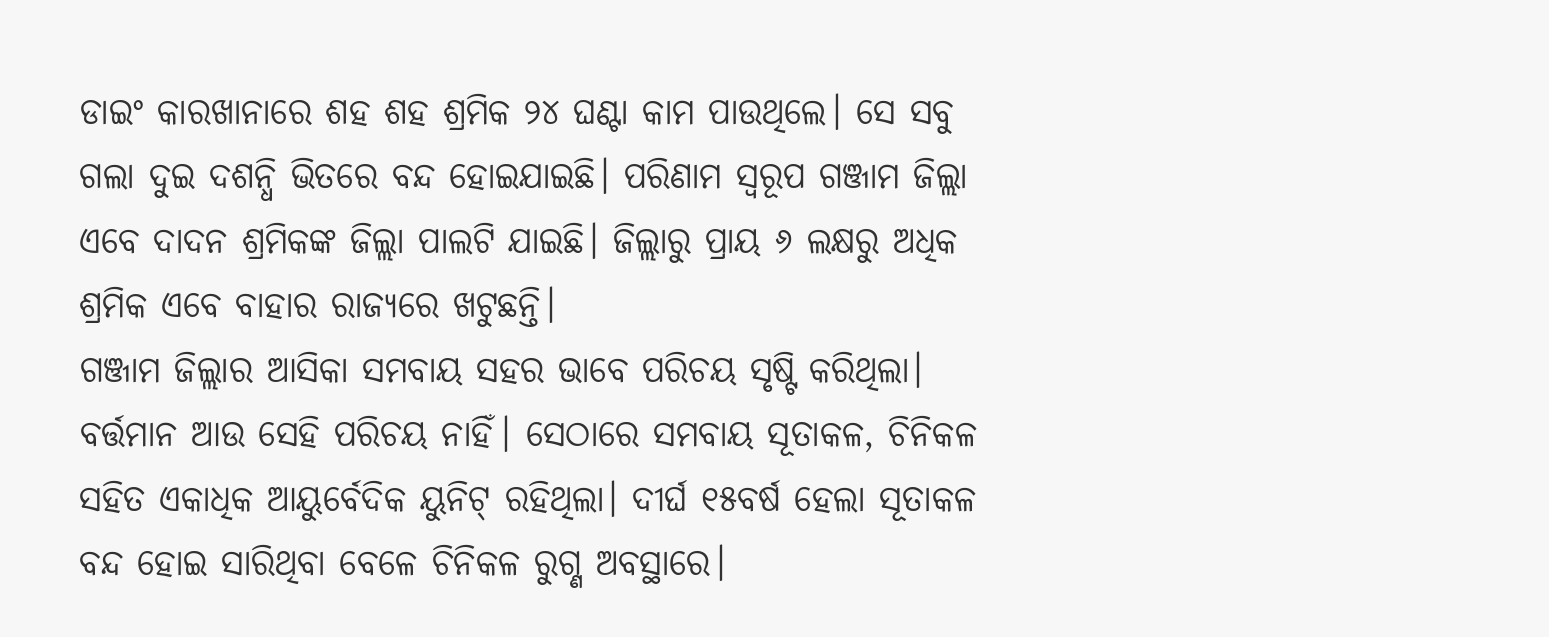ଡାଇଂ କାରଖାନାରେ ଶହ ଶହ ଶ୍ରମିକ ୨୪ ଘଣ୍ଟା କାମ ପାଉଥିଲେ। ସେ ସବୁ ଗଲା ଦୁଇ ଦଶନ୍ଧି ଭିତରେ ବନ୍ଦ ହୋଇଯାଇଛି। ପରିଣାମ ସ୍ବରୂପ ଗଞ୍ଜାମ ଜିଲ୍ଲା ଏବେ ଦାଦନ ଶ୍ରମିକଙ୍କ ଜିଲ୍ଲା ପାଲଟି ଯାଇଛି। ଜିଲ୍ଲାରୁ ପ୍ରାୟ ୬ ଲକ୍ଷରୁ ଅଧିକ ଶ୍ରମିକ ଏବେ ବାହାର ରାଜ୍ୟରେ ଖଟୁଛନ୍ତି।
ଗଞ୍ଜାମ ଜିଲ୍ଲାର ଆସିକା ସମବାୟ ସହର ଭାବେ ପରିଚୟ ସୃଷ୍ଟି କରିଥିଲା। ବର୍ତ୍ତମାନ ଆଉ ସେହି ପରିଚୟ ନାହିଁ। ସେଠାରେ ସମବାୟ ସୂତାକଳ, ଚିନିକଳ ସହିତ ଏକାଧିକ ଆୟୁର୍ବେଦିକ ୟୁନିଟ୍ ରହିଥିଲା। ଦୀର୍ଘ ୧୫ବର୍ଷ ହେଲା ସୂତାକଳ ବନ୍ଦ ହୋଇ ସାରିଥିବା ବେଳେ ଚିନିକଳ ରୁଗ୍ଣ ଅବସ୍ଥାରେ।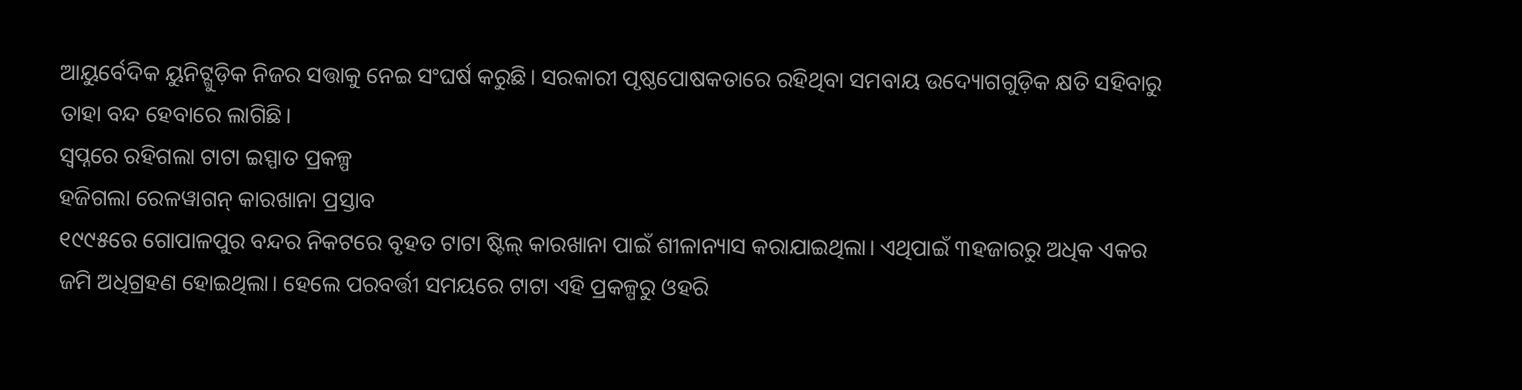ଆୟୁର୍ବେଦିକ ୟୁନିଟ୍ଗୁଡ଼ିକ ନିଜର ସତ୍ତାକୁ ନେଇ ସଂଘର୍ଷ କରୁଛି। ସରକାରୀ ପୃଷ୍ଠପୋଷକତାରେ ରହିଥିବା ସମବାୟ ଉଦ୍ୟୋଗଗୁଡ଼ିକ କ୍ଷତି ସହିବାରୁ ତାହା ବନ୍ଦ ହେବାରେ ଲାଗିଛି।
ସ୍ବପ୍ନରେ ରହିଗଲା ଟାଟା ଇସ୍ପାତ ପ୍ରକଳ୍ପ
ହଜିଗଲା ରେଳୱାଗନ୍ କାରଖାନା ପ୍ରସ୍ତାବ
୧୯୯୫ରେ ଗୋପାଳପୁର ବନ୍ଦର ନିକଟରେ ବୃହତ ଟାଟା ଷ୍ଟିଲ୍ କାରଖାନା ପାଇଁ ଶୀଳାନ୍ୟାସ କରାଯାଇଥିଲା। ଏଥିପାଇଁ ୩ହଜାରରୁ ଅଧିକ ଏକର ଜମି ଅଧିଗ୍ରହଣ ହୋଇଥିଲା। ହେଲେ ପରବର୍ତ୍ତୀ ସମୟରେ ଟାଟା ଏହି ପ୍ରକଳ୍ପରୁ ଓହରି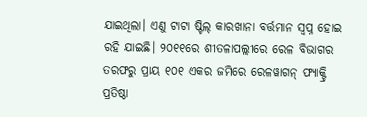ଯାଇଥିଲା। ଏଣୁ ଟାଟା ଷ୍ଟିଲ୍ କାରଖାନା ବର୍ତ୍ତମାନ ସ୍ବପ୍ନ ହୋଇ ରହି ଯାଇଛି। ୨୦୧୧ରେ ଶୀତଳାପଲ୍ଲୀରେ ରେଳ ବିଭାଗର ତରଫରୁ ପ୍ରାୟ ୧୦୧ ଏକର ଜମିରେ ରେଳୱାଗନ୍ ଫ୍ୟାକ୍ଟ୍ରି ପ୍ରତିଷ୍ଠା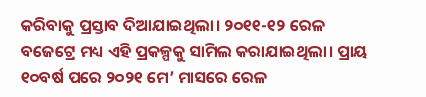କରିବାକୁ ପ୍ରସ୍ତାବ ଦିଆଯାଇଥିଲା। ୨୦୧୧-୧୨ ରେଳ ବଜେଟ୍ରେ ମଧ୍ୟ ଏହି ପ୍ରକଳ୍ପକୁ ସାମିଲ କରାଯାଇଥିଲା। ପ୍ରାୟ ୧୦ବର୍ଷ ପରେ ୨୦୨୧ ମେ’ ମାସରେ ରେଳ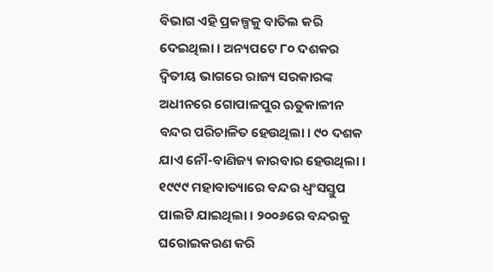ବିଭାଗ ଏହି ପ୍ରକଳ୍ପକୁ ବାତିଲ କରି ଦେଇଥିଲା। ଅନ୍ୟପଟେ ୮୦ ଦଶକର ଦ୍ୱିତୀୟ ଭାଗରେ ରାଜ୍ୟ ସରକାରଙ୍କ ଅଧୀନରେ ଗୋପାଳପୁର ଋତୁକାଳୀନ ବନ୍ଦର ପରିଚାଳିତ ହେଉଥିଲା। ୯୦ ଦଶକ ଯାଏ ନୌ-ବାଣିଜ୍ୟ କାରବାର ହେଉଥିଲା। ୧୯୯୯ ମହାବାତ୍ୟାରେ ବନ୍ଦର ଧ୍ୱଂସସ୍ତୁପ ପାଲଟି ଯାଇଥିଲା। ୨୦୦୬ରେ ବନ୍ଦରକୁ ଘରୋଇକରଣ କରି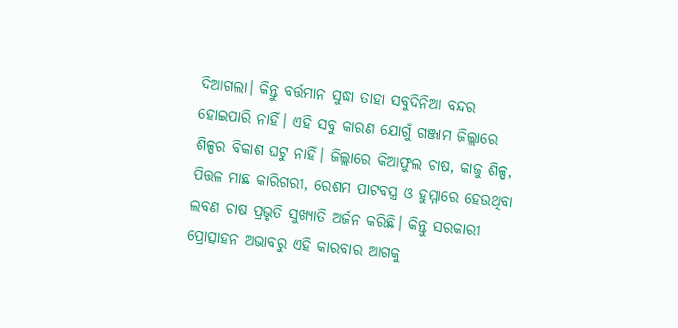ଦିଆଗଲା। କିନ୍ତୁ ବର୍ତ୍ତମାନ ସୁଦ୍ଧା ତାହା ସବୁଦିନିଆ ବନ୍ଦର ହୋଇପାରି ନାହିଁ। ଏହି ସବୁ କାରଣ ଯୋଗୁଁ ଗଞ୍ଜାମ ଜିଲ୍ଲାରେ ଶିଳ୍ପର ବିକାଶ ଘଟୁ ନାହିଁ। ଜିଲ୍ଲାରେ କିଆଫୁଲ ଚାଷ, କାଜୁ ଶିଳ୍ପ, ପିତ୍ତଳ ମାଛ କାରିଗରୀ, ରେଶମ ପାଟବସ୍ତ୍ର ଓ ହୁମ୍ମାରେ ହେଉଥିବା ଲବଣ ଚାଷ ପ୍ରଭୃତି ସୁଖ୍ୟାତି ଅର୍ଜନ କରିଛି। କିନ୍ତୁ ସରକାରୀ ପ୍ରୋତ୍ସାହନ ଅଭାବରୁ ଏହି କାରବାର ଆଗକୁ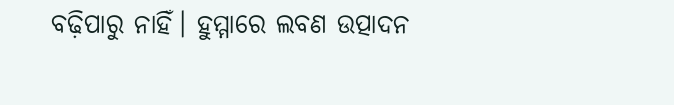ବଢ଼ିପାରୁ ନାହିଁ। ହୁମ୍ମାରେ ଲବଣ ଉତ୍ପାଦନ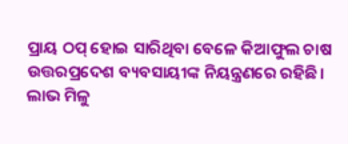ପ୍ରାୟ ଠପ୍ ହୋଇ ସାରିଥିବା ବେଳେ କିଆଫୁଲ ଚାଷ ଉତ୍ତରପ୍ରଦେଶ ବ୍ୟବସାୟୀଙ୍କ ନିୟନ୍ତ୍ରଣରେ ରହିଛି। ଲାଭ ମିଳୁ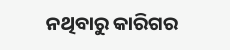ନଥିବାରୁ କାରିଗର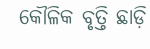କୌଳିକ ବୃତ୍ତି ଛାଡ଼ି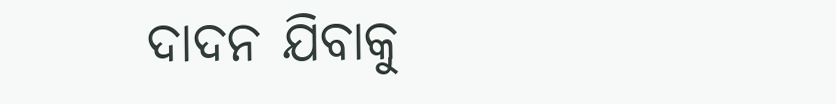ଦାଦନ ଯିବାକୁ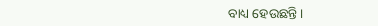ବାଧ୍ୟ ହେଉଛନ୍ତି।